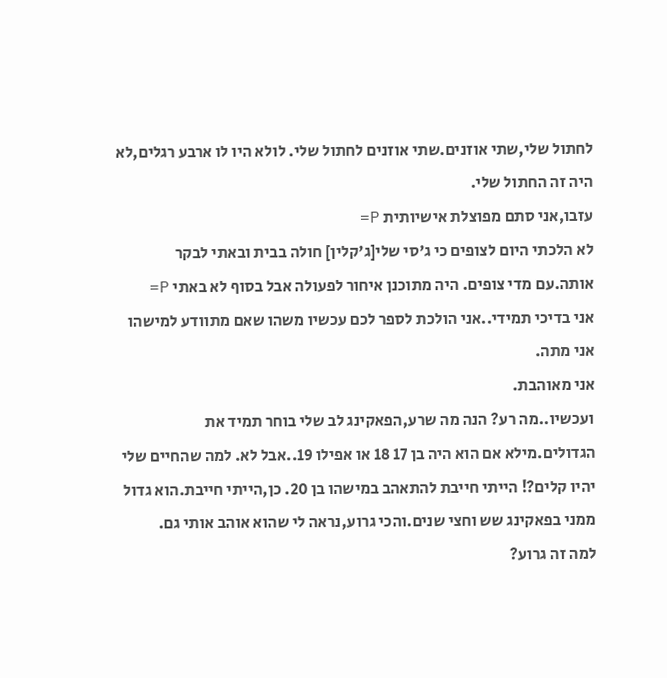לחתול שלי,שתי אוזנים.שתי אוזנים לחתול שלי. לולא היו לו ארבע רגלים,לא היה זה החתול שלי.
עזבו,אני סתם מפוצלת אישיותית P=
לא הלכתי היום לצופים כי ג'סי שלי[ג'קלין] חולה בבית ובאתי לבקר אותה.עם מדי צופים. היה מתוכנן איחור לפעולה אבל בסוף לא באתי P=
אני בדיכי תמידי..אני הולכת לספר לכם עכשיו משהו שאם מתוודע למישהו אני מתה.
אני מאוהבת.
ועכשיו..מה רע? הנה מה שרע,הפאקינג לב שלי בוחר תמיד את הגדולים.מילא אם הוא היה בן 17 18 או אפילו 19..אבל לא. למה שהחיים שלי יהיו קלים?! הייתי חייבת להתאהב במישהו בן 20. כן,הייתי חייבת.הוא גדול ממני בפאקינג שש וחצי שנים.והכי גרוע,נראה לי שהוא אוהב אותי גם.
למה זה גרוע?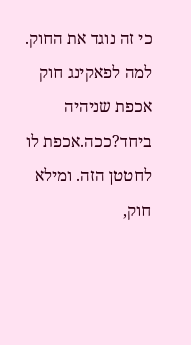כי זה נוגד את החוק. למה לפאקינג חוק אכפת שניהיה ביחד?ככה.אכפת לו לחטטן הזה. ומילא חוק,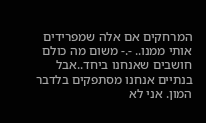המרחקים אם אלה שמפרידים אותי ממנו.. -.- משום מה כולם חושבים שאנחנו ביחד..אבל בנתיים אנחנו מסתפקים בלדבר המון. אני לא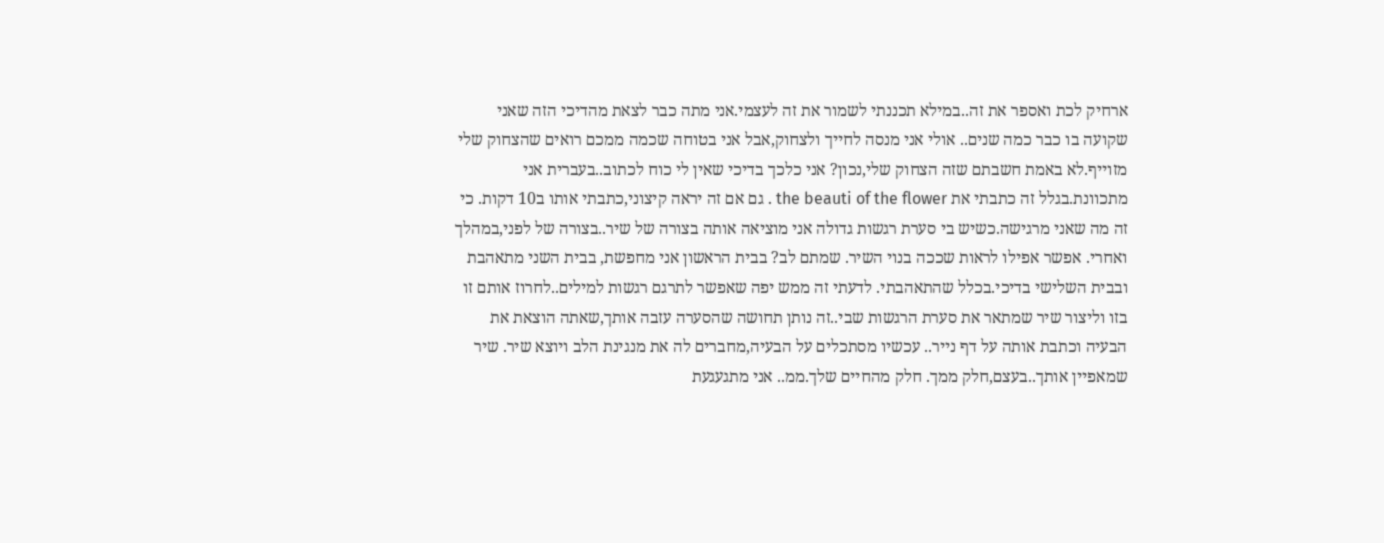ארחיק לכת ואספר את זה..במילא תכננתי לשמור את זה לעצמי.אני מתה כבר לצאת מהדיכי הזה שאני שקועה בו כבר כמה שנים.. אולי אני מנסה לחייך ולצחוק,אבל אני בטוחה שכמה ממכם רואים שהצחוק שלי מזוייף.לא באמת חשבתם שזה הצחוק שלי,נכון? אני כלכך בדיכי שאין לי כוח לכתוב..בעברית אני מתכוונת.בגלל זה כתבתי את the beauti of the flower . גם אם זה יראה קיצוני,כתבתי אותו ב10 דקות. כי זה מה שאני מרגישה.כשיש בי סערת רגשות גדולה אני מוציאה אותה בצורה של שיר..בצורה של לפני,במהלך ואחרי. אפשר אפילו לראות שככה בנוי השיר. שמתם לב? בבית הראשון אני מחפשת, בבית השני מתאהבת ובבית השלישי בדיכי.בכלל שהתאהבתי. לדעתי זה ממש יפה שאפשר לתרגם רגשות למילים..לחרוז אותם זו בזו וליצור שיר שמתאר את סערת הרגשות שבי..זה נותן תחושה שהסערה עזבה אותך,שאתה הוצאת את הבעיה וכתבת אותה על דף נייר.. עכשיו מסתכלים על הבעיה,מחברים לה את מנגינת הלב ויוצא שיר. שיר שמאפיין אותך..בעצם,חלק ממך. חלק מהחיים שלך.ממ.. אני מתגעגעת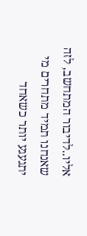אליו..לדיבור המתחשב, לזה שאנחנו תמיד מתחרים מי יתגעגע יותר כשאחד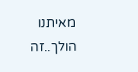מאיתנו הולך..זה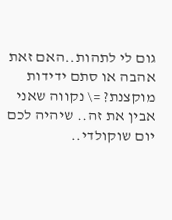גום לי לתהות..האם זאת אהבה או סתם ידידות מוקצנת? =\ נקווה שאני אבין את זה.. שיהיה לכם יום שוקולדי..